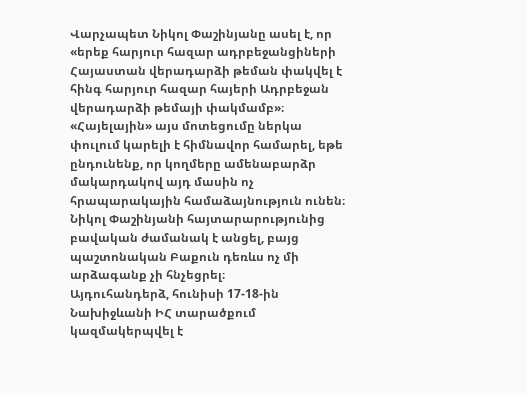Վարչապետ Նիկոլ Փաշինյանը ասել է, որ «երեք հարյուր հազար ադրբեջանցիների Հայաստան վերադարձի թեման փակվել է հինգ հարյուր հազար հայերի Ադրբեջան վերադարձի թեմայի փակմամբ»։
«Հայելային» այս մոտեցումը ներկա փուլում կարելի է հիմնավոր համարել, եթե ընդունենք, որ կողմերը ամենաբարձր մակարդակով այդ մասին ոչ հրապարակային համաձայնություն ունեն։ Նիկոլ Փաշինյանի հայտարարությունից բավական ժամանակ է անցել, բայց պաշտոնական Բաքուն դեռևս ոչ մի արձագանք չի հնչեցրել։
Այդուհանդերձ, հունիսի 17-18-ին Նախիջևանի ԻՀ տարածքում կազմակերպվել է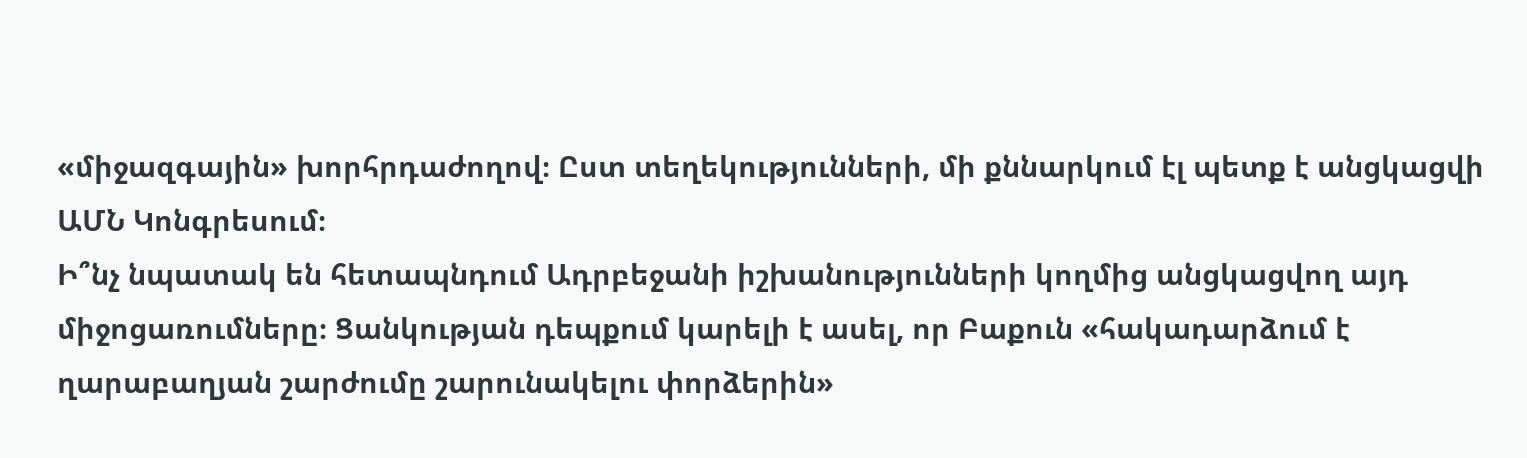«միջազգային» խորհրդաժողով։ Ըստ տեղեկությունների, մի քննարկում էլ պետք է անցկացվի ԱՄՆ Կոնգրեսում։
Ի՞նչ նպատակ են հետապնդում Ադրբեջանի իշխանությունների կողմից անցկացվող այդ միջոցառումները։ Ցանկության դեպքում կարելի է ասել, որ Բաքուն «հակադարձում է ղարաբաղյան շարժումը շարունակելու փորձերին»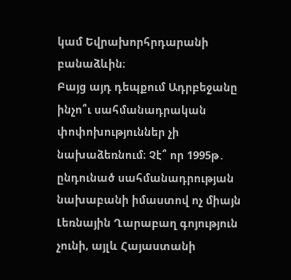կամ Եվրախորհրդարանի բանաձևին։
Բայց այդ դեպքում Ադրբեջանը ինչո՞ւ սահմանադրական փոփոխություններ չի նախաձեռնում։ Չէ՞ որ 1995թ․ ընդունած սահմանադրության նախաբանի իմաստով ոչ միայն Լեռնային Ղարաբաղ գոյություն չունի, այլև Հայաստանի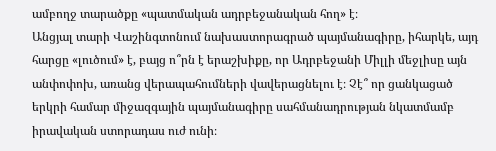ամբողջ տարածքը «պատմական ադրբեջանական հող» է։
Անցյալ տարի Վաշինգտոնում նախաստորագրած պայմանագիրը, իհարկե, այդ հարցը «լուծում» է, բայց ո՞րն է երաշխիքը, որ Ադրբեջանի Միլլի մեջլիսը այն անփոփոխ, առանց վերապահումների վավերացնելու է։ Չէ՞ որ ցանկացած երկրի համար միջազգային պայմանագիրը սահմանադրության նկատմամբ իրավական ստորադաս ուժ ունի։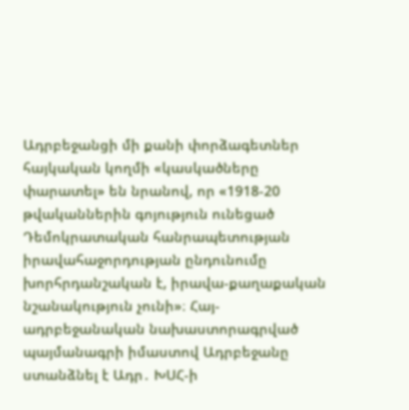Ադրբեջանցի մի քանի փորձագետներ հայկական կողմի «կասկածները փարատել» են նրանով, որ «1918-20 թվականներին գոյություն ունեցած Դեմոկրատական հանրապետության իրավահաջորդության ընդունումը խորհրդանշական է, իրավա-քաղաքական նշանակություն չունի»։ Հայ-ադրբեջանական նախաստորագրված պայմանագրի իմաստով Ադրբեջանը ստանձնել է Ադր․ ԽՍՀ-ի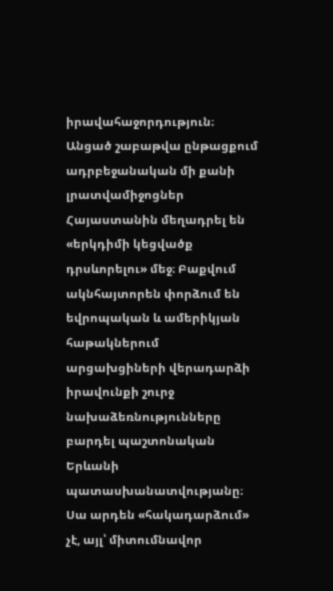իրավահաջորդություն։
Անցած շաբաթվա ընթացքում ադրբեջանական մի քանի լրատվամիջոցներ Հայաստանին մեղադրել են «երկդիմի կեցվածք դրսևորելու» մեջ։ Բաքվում ակնհայտորեն փորձում են եվրոպական և ամերիկյան հաթակներում արցախցիների վերադարձի իրավունքի շուրջ նախաձեռնությունները բարդել պաշտոնական Երևանի պատասխանատվությանը։
Սա արդեն «հակադարձում» չէ, այլ՝ միտումնավոր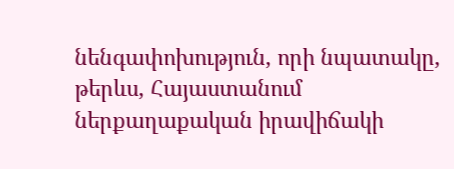նենգափոխություն, որի նպատակը, թերևս, Հայաստանում ներքաղաքական իրավիճակի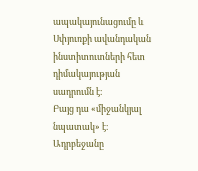ապակայունացումը և Սփյուռքի ավանդական ինստիտուտների հետ դիմակայության սադրումն է։
Բայց դա «միջանկյալ նպատակ» է։ Ադրբեջանը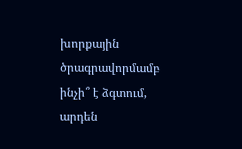խորքային ծրագրավորմամբ ինչի՞ է ձգտում, արդեն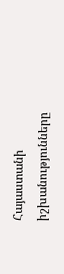Հայաստանի իշխանությունները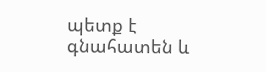պետք է գնահատեն և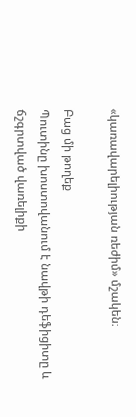«կառավարելիության ռեժիմ» մշակեն։

Բաց մի թողեք
Պուտինը խոստովանում է նավթի դեֆիցիտը և ճշգրտված վառելիքի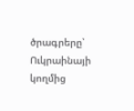ծրագրերը՝ Ուկրաինայի կողմից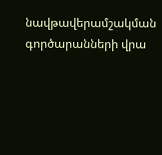նավթավերամշակման գործարանների վրա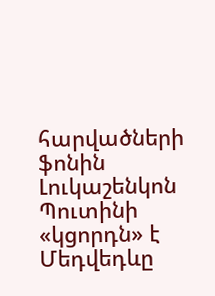հարվածների ֆոնին
Լուկաշենկոն Պուտինի «կցորդն» է
Մեդվեդևը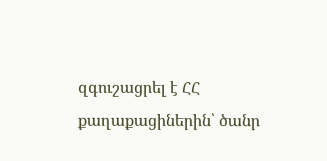զգուշացրել է ՀՀ քաղաքացիներին՝ ծանր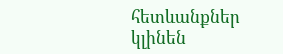հետևանքներ կլինեն